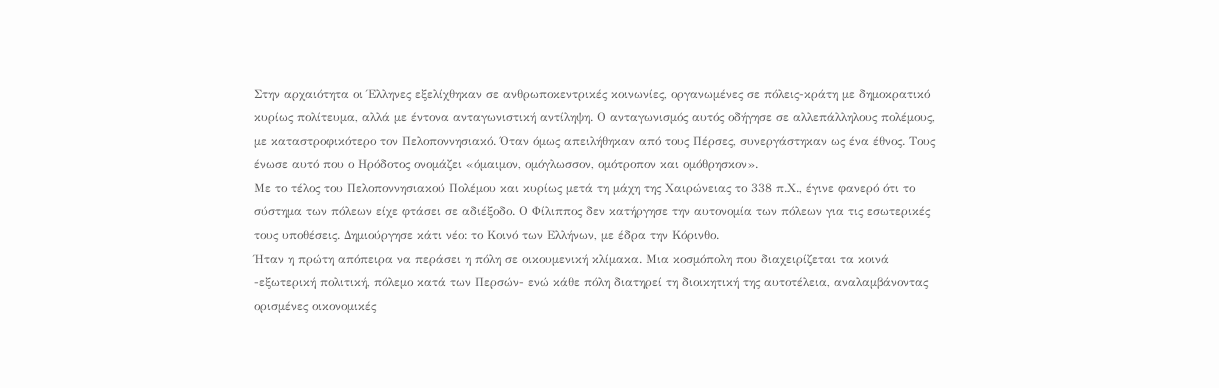Στην αρχαιότητα οι Έλληνες εξελίχθηκαν σε ανθρωποκεντρικές κοινωνίες, οργανωμένες σε πόλεις-κράτη με δημοκρατικό κυρίως πολίτευμα, αλλά με έντονα ανταγωνιστική αντίληψη. Ο ανταγωνισμός αυτός οδήγησε σε αλλεπάλληλους πολέμους, με καταστροφικότερο τον Πελοποννησιακό. Όταν όμως απειλήθηκαν από τους Πέρσες, συνεργάστηκαν ως ένα έθνος. Τους ένωσε αυτό που ο Ηρόδοτος ονομάζει «όμαιμον, ομόγλωσσον, ομότροπον και ομόθρησκον».
Με το τέλος του Πελοποννησιακού Πολέμου και κυρίως μετά τη μάχη της Χαιρώνειας το 338 π.Χ., έγινε φανερό ότι το σύστημα των πόλεων είχε φτάσει σε αδιέξοδο. Ο Φίλιππος δεν κατήργησε την αυτονομία των πόλεων για τις εσωτερικές τους υποθέσεις. Δημιούργησε κάτι νέο: το Κοινό των Ελλήνων, με έδρα την Κόρινθο.
Ήταν η πρώτη απόπειρα να περάσει η πόλη σε οικουμενική κλίμακα. Μια κοσμόπολη που διαχειρίζεται τα κοινά -εξωτερική πολιτική, πόλεμο κατά των Περσών- ενώ κάθε πόλη διατηρεί τη διοικητική της αυτοτέλεια, αναλαμβάνοντας ορισμένες οικονομικές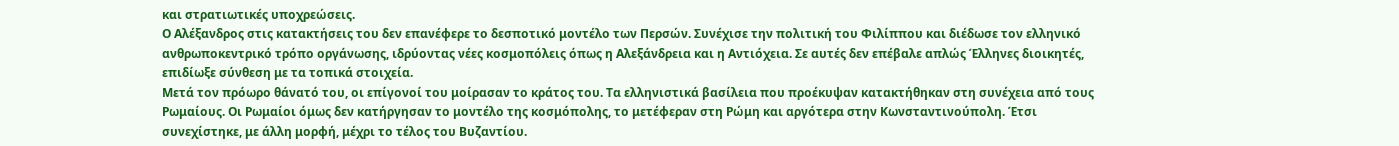και στρατιωτικές υποχρεώσεις.
Ο Αλέξανδρος στις κατακτήσεις του δεν επανέφερε το δεσποτικό μοντέλο των Περσών. Συνέχισε την πολιτική του Φιλίππου και διέδωσε τον ελληνικό ανθρωποκεντρικό τρόπο οργάνωσης, ιδρύοντας νέες κοσμοπόλεις όπως η Αλεξάνδρεια και η Αντιόχεια. Σε αυτές δεν επέβαλε απλώς Έλληνες διοικητές, επιδίωξε σύνθεση με τα τοπικά στοιχεία.
Μετά τον πρόωρο θάνατό του, οι επίγονοί του μοίρασαν το κράτος του. Τα ελληνιστικά βασίλεια που προέκυψαν κατακτήθηκαν στη συνέχεια από τους Ρωμαίους. Οι Ρωμαίοι όμως δεν κατήργησαν το μοντέλο της κοσμόπολης, το μετέφεραν στη Ρώμη και αργότερα στην Κωνσταντινούπολη. Έτσι συνεχίστηκε, με άλλη μορφή, μέχρι το τέλος του Βυζαντίου.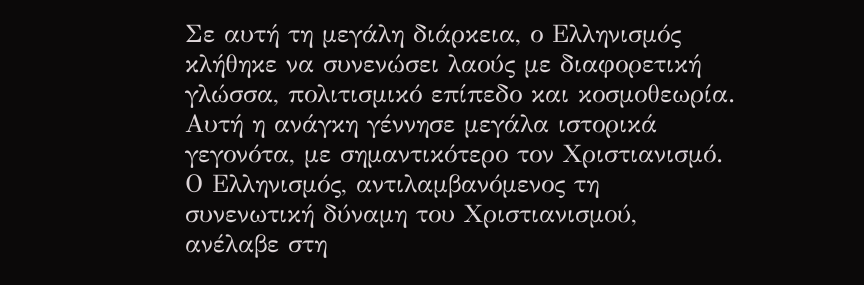Σε αυτή τη μεγάλη διάρκεια, ο Ελληνισμός κλήθηκε να συνενώσει λαούς με διαφορετική γλώσσα, πολιτισμικό επίπεδο και κοσμοθεωρία.
Αυτή η ανάγκη γέννησε μεγάλα ιστορικά γεγονότα, με σημαντικότερο τον Χριστιανισμό. Ο Ελληνισμός, αντιλαμβανόμενος τη συνενωτική δύναμη του Χριστιανισμού, ανέλαβε στη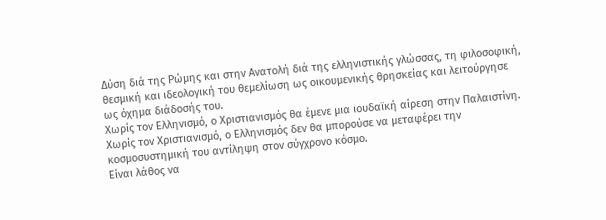Δύση διά της Ρώμης και στην Ανατολή διά της ελληνιστικής γλώσσας, τη φιλοσοφική, θεσμική και ιδεολογική του θεμελίωση ως οικουμενικής θρησκείας και λειτούργησε ως όχημα διάδοσής του.
Χωρίς τον Ελληνισμό, ο Χριστιανισμός θα έμενε μια ιουδαϊκή αίρεση στην Παλαιστίνη. Χωρίς τον Χριστιανισμό, ο Ελληνισμός δεν θα μπορούσε να μεταφέρει την κοσμοσυστημική του αντίληψη στον σύγχρονο κόσμο.
Είναι λάθος να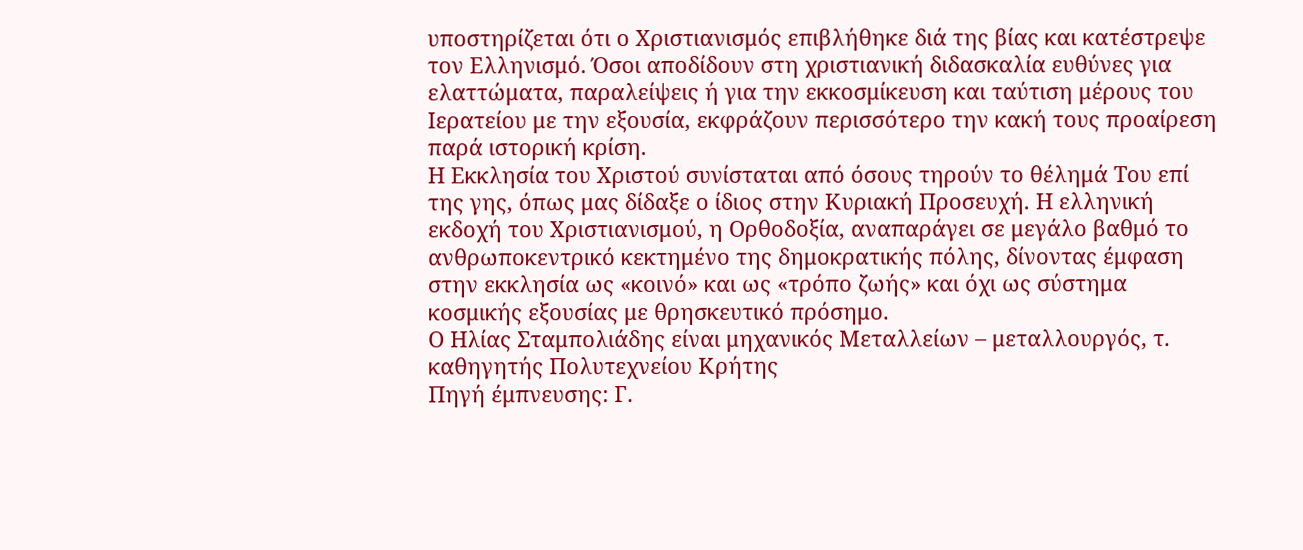υποστηρίζεται ότι ο Χριστιανισμός επιβλήθηκε διά της βίας και κατέστρεψε τον Ελληνισμό. Όσοι αποδίδουν στη χριστιανική διδασκαλία ευθύνες για ελαττώματα, παραλείψεις ή για την εκκοσμίκευση και ταύτιση μέρους του Ιερατείου με την εξουσία, εκφράζουν περισσότερο την κακή τους προαίρεση παρά ιστορική κρίση.
Η Εκκλησία του Χριστού συνίσταται από όσους τηρούν το θέλημά Του επί της γης, όπως μας δίδαξε ο ίδιος στην Κυριακή Προσευχή. Η ελληνική εκδοχή του Χριστιανισμού, η Ορθοδοξία, αναπαράγει σε μεγάλο βαθμό το ανθρωποκεντρικό κεκτημένο της δημοκρατικής πόλης, δίνοντας έμφαση στην εκκλησία ως «κοινό» και ως «τρόπο ζωής» και όχι ως σύστημα κοσμικής εξουσίας με θρησκευτικό πρόσημο.
Ο Ηλίας Σταμπολιάδης είναι μηχανικός Μεταλλείων – μεταλλουργός, τ. καθηγητής Πολυτεχνείου Κρήτης
Πηγή έμπνευσης: Γ.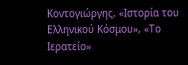Κοντογιώργης, «Ιστορία του Ελληνικού Κόσμου», «Το Ιερατείο»